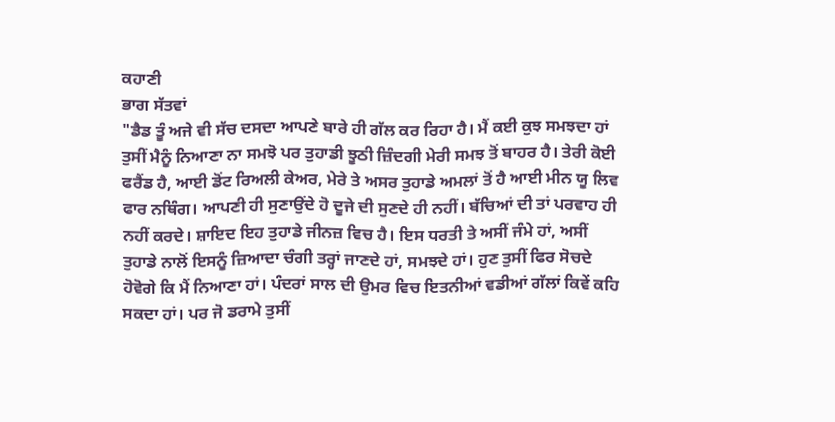ਕਹਾਣੀ
ਭਾਗ ਸੱਤਵਾਂ
"ਡੈਡ ਤੂੰ ਅਜੇ ਵੀ ਸੱਚ ਦਸਦਾ ਆਪਣੇ ਬਾਰੇ ਹੀ ਗੱਲ ਕਰ ਰਿਹਾ ਹੈ। ਮੈਂ ਕਈ ਕੁਝ ਸਮਝਦਾ ਹਾਂ ਤੁਸੀਂ ਮੈਨੂੰ ਨਿਆਣਾ ਨਾ ਸਮਝੋ ਪਰ ਤੁਹਾਡੀ ਝੂਠੀ ਜ਼ਿੰਦਗੀ ਮੇਰੀ ਸਮਝ ਤੋਂ ਬਾਹਰ ਹੈ। ਤੇਰੀ ਕੋਈ ਫਰੈਂਡ ਹੈ, ਆਈ ਡੋਂਟ ਰਿਅਲੀ ਕੇਅਰ, ਮੇਰੇ ਤੇ ਅਸਰ ਤੁਹਾਡੇ ਅਮਲਾਂ ਤੋਂ ਹੈ ਆਈ ਮੀਨ ਯੂ ਲਿਵ ਫਾਰ ਨਥਿੰਗ। ਆਪਣੀ ਹੀ ਸੁਣਾਉਂਦੇ ਹੋ ਦੂਜੇ ਦੀ ਸੁਣਦੇ ਹੀ ਨਹੀਂ। ਬੱਚਿਆਂ ਦੀ ਤਾਂ ਪਰਵਾਹ ਹੀ ਨਹੀਂ ਕਰਦੇ। ਸ਼ਾਇਦ ਇਹ ਤੁਹਾਡੇ ਜੀਨਜ਼ ਵਿਚ ਹੈ। ਇਸ ਧਰਤੀ ਤੇ ਅਸੀਂ ਜੰਮੇ ਹਾਂ, ਅਸੀਂ ਤੁਹਾਡੇ ਨਾਲੋਂ ਇਸਨੂੰ ਜ਼ਿਆਦਾ ਚੰਗੀ ਤਰ੍ਹਾਂ ਜਾਣਦੇ ਹਾਂ, ਸਮਝਦੇ ਹਾਂ। ਹੁਣ ਤੁਸੀਂ ਫਿਰ ਸੋਚਦੇ ਹੋਵੋਗੇ ਕਿ ਮੈਂ ਨਿਆਣਾ ਹਾਂ। ਪੰਦਰਾਂ ਸਾਲ ਦੀ ਉਮਰ ਵਿਚ ਇਤਨੀਆਂ ਵਡੀਆਂ ਗੱਲਾਂ ਕਿਵੇਂ ਕਹਿ ਸਕਦਾ ਹਾਂ। ਪਰ ਜੋ ਡਰਾਮੇ ਤੁਸੀਂ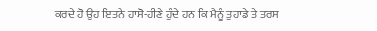ਕਰਦੇ ਹੋ ਉਹ ਇਤਨੇ ਹਾਸੋ-ਹੀਣੇ ਹੁੰਦੇ ਹਨ ਕਿ ਮੈਨੂੰ ਤੁਹਾਡੇ ਤੇ ਤਰਸ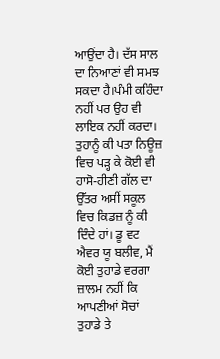ਆਉਂਦਾ ਹੈ। ਦੱਸ ਸਾਲ ਦਾ ਨਿਆਣਾਂ ਵੀ ਸਮਝ ਸਕਦਾ ਹੈ।ਪੰਮੀ ਕਹਿੰਦਾ ਨਹੀਂ ਪਰ ਉਹ ਵੀ ਲਾਇਕ ਨਹੀਂ ਕਰਦਾ। ਤੁਹਾਨੂੰ ਕੀ ਪਤਾ ਨਿਊਜ਼ ਵਿਚ ਪੜ੍ਹ ਕੇ ਕੋਈ ਵੀ ਹਾਸੋ-ਹੀਣੀ ਗੱਲ ਦਾ ਉੱਤਰ ਅਸੀਂ ਸਕੂਲ ਵਿਚ ਕਿਡਜ਼ ਨੂੰ ਕੀ ਦਿੰਦੇ ਹਾਂ। ਡੂ ਵਟ ਐਵਰ ਯੂ ਬਲੀਵ, ਮੈਂ ਕੋਈ ਤੁਹਾਡੇ ਵਰਗਾ ਜ਼ਾਲਮ ਨਹੀਂ ਕਿ ਆਪਣੀਆਂ ਸੋਚਾਂ ਤੁਹਾਡੇ ਤੇ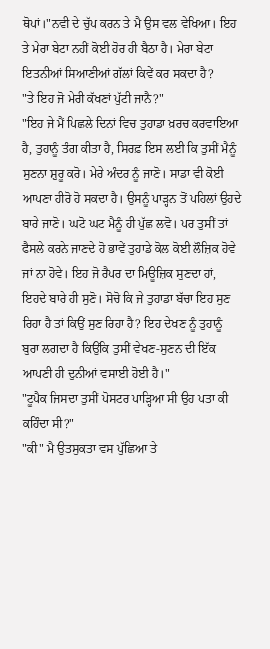ਥੋਪਾਂ।"ਨਵੀ ਦੇ ਚੁੱਪ ਕਰਨ ਤੇ ਮੈ ਉਸ ਵਲ ਵੇਖਿਆ। ਇਹ ਤੇ ਮੇਰਾ ਬੇਟਾ ਨਹੀਂ ਕੋਈ ਹੋਰ ਹੀ ਬੈਠਾ ਹੈ। ਮੇਰਾ ਬੇਟਾ ਇਤਨੀਆਂ ਸਿਆਣੀਆਂ ਗੱਲਾਂ ਕਿਵੇਂ ਕਰ ਸਕਦਾ ਹੈ?
"ਤੇ ਇਹ ਜੋ ਮੇਰੀ ਕੱਖਣਾਂ ਪੁੱਟੀ ਜਾਨੈ?"
"ਇਹ ਜੇ ਮੈਂ ਪਿਛਲੇ ਦਿਨਾਂ ਵਿਚ ਤੁਹਾਡਾ ਖ਼ਰਚ ਕਰਵਾਇਆ ਹੈ, ਤੁਹਾਨੂੰ ਤੰਗ ਕੀਤਾ ਹੈ, ਸਿਰਫ਼ ਇਸ ਲਈ ਕਿ ਤੁਸੀਂ ਮੈਨੂੰ ਸੁਣਨਾ ਸ਼ੁਰੂ ਕਰੋ। ਮੇਰੇ ਅੰਦਰ ਨੂੰ ਜਾਣੋ। ਸਾਡਾ ਵੀ ਕੋਈ ਆਪਣਾ ਹੀਰੋ ਹੋ ਸਕਦਾ ਹੈ। ਉਸਨੂੰ ਪਾੜ੍ਹਨ ਤੋਂ ਪਹਿਲਾਂ ਉਹਦੇ ਬਾਰੇ ਜਾਣੋ। ਘਟੋ ਘਟ ਮੈਨੂੰ ਹੀ ਪੁੱਛ ਲਵੋ। ਪਰ ਤੁਸੀਂ ਤਾਂ ਫੈਸਲੇ ਕਰਨੇ ਜਾਣਦੇ ਹੋ ਭਾਵੇਂ ਤੁਹਾਡੇ ਕੋਲ ਕੋਈ ਲੌਜ਼ਿਕ ਹੋਵੇ ਜਾਂ ਨਾ ਹੋਵੇ। ਇਹ ਜੋ ਰੈਪਰ ਦਾ ਮਿਊਜ਼ਿਕ ਸੁਣਦਾ ਹਾਂ, ਇਹਦੇ ਬਾਰੇ ਹੀ ਸੁਣੋ। ਸੋਚੋ ਕਿ ਜੇ ਤੁਹਾਡਾ ਬੱਚਾ ਇਹ ਸੁਣ ਰਿਹਾ ਹੈ ਤਾਂ ਕਿਉਂ ਸੁਣ ਰਿਹਾ ਹੈ? ਇਹ ਦੇਖਣ ਨੂੰ ਤੁਹਾਨੂੰ ਬੁਰਾ ਲਗਦਾ ਹੈ ਕਿਉਂਕਿ ਤੁਸੀਂ ਵੇਖਣ-ਸੁਣਨ ਦੀ ਇੱਕ ਆਪਣੀ ਹੀ ਦੁਨੀਆਂ ਵਸਾਈ ਹੋਈ ਹੈ।"
"ਟੂਪੈਕ ਜਿਸਦਾ ਤੁਸੀਂ ਪੋਸਟਰ ਪਾੜ੍ਹਿਆ ਸੀ ਉਹ ਪਤਾ ਕੀ ਕਹਿੰਦਾ ਸੀ?"
"ਕੀ" ਮੈ ਉਤਸੁਕਤਾ ਵਸ ਪੁੱਛਿਆ ਤੇ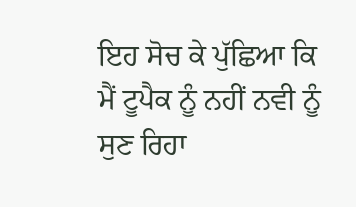ਇਹ ਸੋਚ ਕੇ ਪੁੱਛਿਆ ਕਿ ਮੈਂ ਟੂਪੈਕ ਨੂੰ ਨਹੀਂ ਨਵੀ ਨੂੰ ਸੁਣ ਰਿਹਾ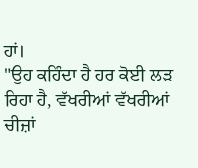ਹਾਂ।
"ਉਹ ਕਹਿੰਦਾ ਹੈ ਹਰ ਕੋਈ ਲੜ ਰਿਹਾ ਹੈ, ਵੱਖਰੀਆਂ ਵੱਖਰੀਆਂ ਚੀਜ਼ਾਂ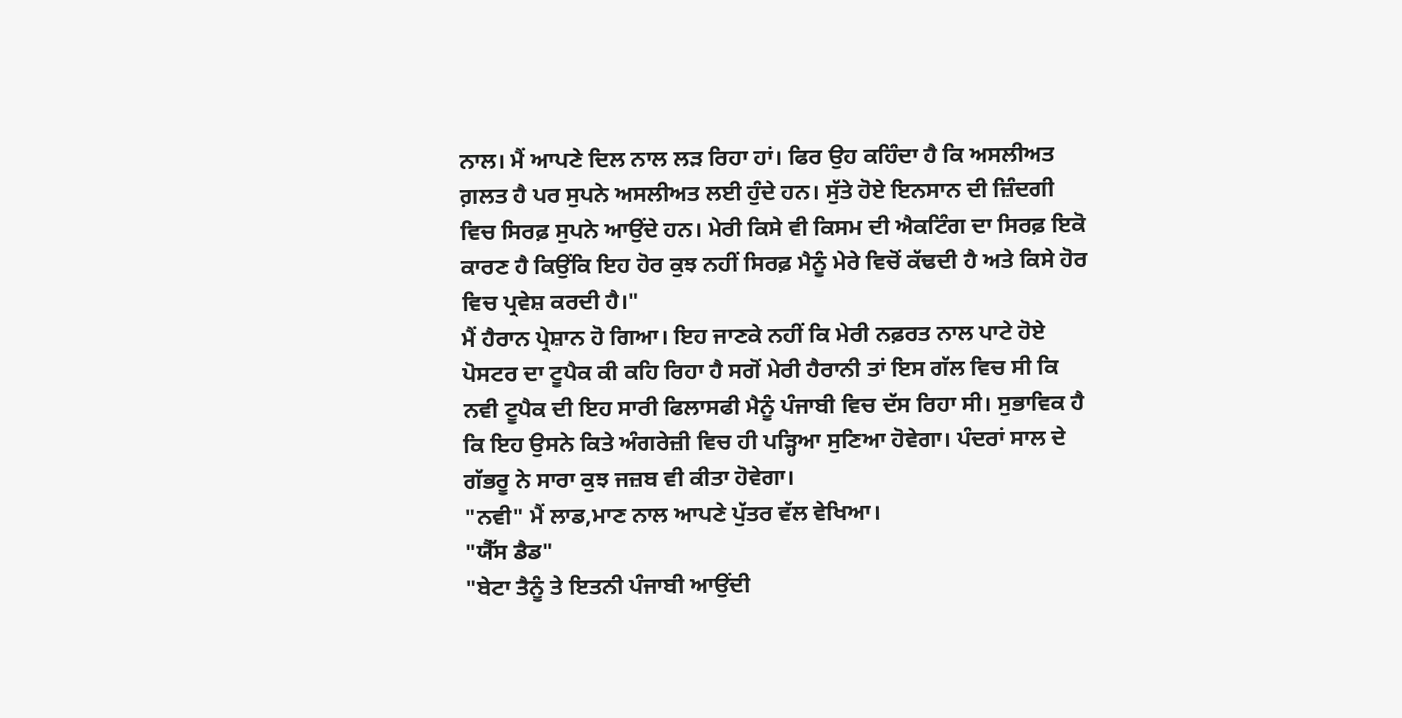ਨਾਲ। ਮੈਂ ਆਪਣੇ ਦਿਲ ਨਾਲ ਲੜ ਰਿਹਾ ਹਾਂ। ਫਿਰ ਉਹ ਕਹਿੰਦਾ ਹੈ ਕਿ ਅਸਲੀਅਤ ਗ਼ਲਤ ਹੈ ਪਰ ਸੁਪਨੇ ਅਸਲੀਅਤ ਲਈ ਹੁੰਦੇ ਹਨ। ਸੁੱਤੇ ਹੋਏ ਇਨਸਾਨ ਦੀ ਜ਼ਿੰਦਗੀ ਵਿਚ ਸਿਰਫ਼ ਸੁਪਨੇ ਆਉਂਦੇ ਹਨ। ਮੇਰੀ ਕਿਸੇ ਵੀ ਕਿਸਮ ਦੀ ਐਕਟਿੰਗ ਦਾ ਸਿਰਫ਼ ਇਕੋ ਕਾਰਣ ਹੈ ਕਿਉਂਕਿ ਇਹ ਹੋਰ ਕੁਝ ਨਹੀਂ ਸਿਰਫ਼ ਮੈਨੂੰ ਮੇਰੇ ਵਿਚੋਂ ਕੱਢਦੀ ਹੈ ਅਤੇ ਕਿਸੇ ਹੋਰ ਵਿਚ ਪ੍ਰਵੇਸ਼ ਕਰਦੀ ਹੈ।"
ਮੈਂ ਹੈਰਾਨ ਪ੍ਰੇਸ਼ਾਨ ਹੋ ਗਿਆ। ਇਹ ਜਾਣਕੇ ਨਹੀਂ ਕਿ ਮੇਰੀ ਨਫ਼ਰਤ ਨਾਲ ਪਾਟੇ ਹੋਏ ਪੋਸਟਰ ਦਾ ਟੂਪੈਕ ਕੀ ਕਹਿ ਰਿਹਾ ਹੈ ਸਗੋਂ ਮੇਰੀ ਹੈਰਾਨੀ ਤਾਂ ਇਸ ਗੱਲ ਵਿਚ ਸੀ ਕਿ ਨਵੀ ਟੂਪੈਕ ਦੀ ਇਹ ਸਾਰੀ ਫਿਲਾਸਫੀ ਮੈਨੂੰ ਪੰਜਾਬੀ ਵਿਚ ਦੱਸ ਰਿਹਾ ਸੀ। ਸੁਭਾਵਿਕ ਹੈ ਕਿ ਇਹ ਉਸਨੇ ਕਿਤੇ ਅੰਗਰੇਜ਼ੀ ਵਿਚ ਹੀ ਪੜ੍ਹਿਆ ਸੁਣਿਆ ਹੋਵੇਗਾ। ਪੰਦਰਾਂ ਸਾਲ ਦੇ ਗੱਭਰੂ ਨੇ ਸਾਰਾ ਕੁਝ ਜਜ਼ਬ ਵੀ ਕੀਤਾ ਹੋਵੇਗਾ।
"ਨਵੀ" ਮੈਂ ਲਾਡ,ਮਾਣ ਨਾਲ ਆਪਣੇ ਪੁੱਤਰ ਵੱਲ ਵੇਖਿਆ।
"ਯੈੱਸ ਡੈਡ"
"ਬੇਟਾ ਤੈਨੂੰ ਤੇ ਇਤਨੀ ਪੰਜਾਬੀ ਆਉਂਦੀ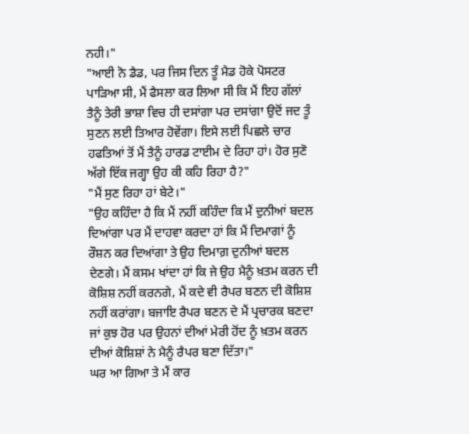ਨਹੀ।"
"ਆਈ ਨੋ ਡੈਡ, ਪਰ ਜਿਸ ਦਿਨ ਤੂੰ ਮੈਡ ਹੋਕੇ ਪੋਸਟਰ ਪਾੜਿਆ ਸੀ, ਮੈਂ ਫੈਸਲਾ ਕਰ ਲਿਆ ਸੀ ਕਿ ਮੈਂ ਇਹ ਗੱਲਾਂ ਤੈਨੂੰ ਤੇਰੀ ਭਾਸ਼ਾ ਵਿਚ ਹੀ ਦਸਾਂਗਾ ਪਰ ਦਸਾਂਗਾ ਉਦੋਂ ਜਦ ਤੂੰ ਸੁਣਨ ਲਈ ਤਿਆਰ ਹੋਵੇਂਗਾ। ਇਸੇ ਲਈ ਪਿਛਲੇ ਚਾਰ ਹਫਤਿਆਂ ਤੋਂ ਮੈਂ ਤੈਨੂੰ ਹਾਰਡ ਟਾਈਮ ਦੇ ਰਿਹਾ ਹਾਂ। ਹੋਰ ਸੁਣੋ ਅੱਗੇ ਇੱਕ ਜਗ੍ਹਾ ਉਹ ਕੀ ਕਹਿ ਰਿਹਾ ਹੈ?"
"ਮੈਂ ਸੁਣ ਰਿਹਾ ਹਾਂ ਬੇਟੇ।"
"ਉਹ ਕਹਿੰਦਾ ਹੈ ਕਿ ਮੈਂ ਨਹੀਂ ਕਹਿੰਦਾ ਕਿ ਮੈਂ ਦੁਨੀਆਂ ਬਦਲ ਦਿਆਂਗਾ ਪਰ ਮੈਂ ਦਾਹਵਾ ਕਰਦਾ ਹਾਂ ਕਿ ਮੈਂ ਦਿਮਾਗਾਂ ਨੂੰ ਰੌਸ਼ਨ ਕਰ ਦਿਆਂਗਾ ਤੇ ਉਹ ਦਿਮਾਗ਼ ਦੁਨੀਆਂ ਬਦਲ ਦੇਣਗੇ। ਮੈਂ ਕਸਮ ਖਾਂਦਾ ਹਾਂ ਕਿ ਜੇ ਉਹ ਮੈਨੂੰ ਖ਼ਤਮ ਕਰਨ ਦੀ ਕੋਸ਼ਿਸ਼ ਨਹੀਂ ਕਰਨਗੇ, ਮੈਂ ਕਦੇ ਵੀ ਰੈਪਰ ਬਣਨ ਦੀ ਕੋਸ਼ਿਸ਼ ਨਹੀਂ ਕਰਾਂਗਾ। ਬਜਾਇ ਰੈਪਰ ਬਣਨ ਦੇ ਮੈਂ ਪ੍ਰਚਾਰਕ ਬਣਦਾ ਜਾਂ ਕੁਝ ਹੋਰ ਪਰ ਉਹਨਾਂ ਦੀਆਂ ਮੇਰੀ ਹੋਂਦ ਨੂੰ ਖ਼ਤਮ ਕਰਨ ਦੀਆਂ ਕੋਸ਼ਿਸ਼ਾਂ ਨੇ ਮੈਨੂੰ ਰੈਪਰ ਬਣਾ ਦਿੱਤਾ।"
ਘਰ ਆ ਗਿਆ ਤੇ ਮੈਂ ਕਾਰ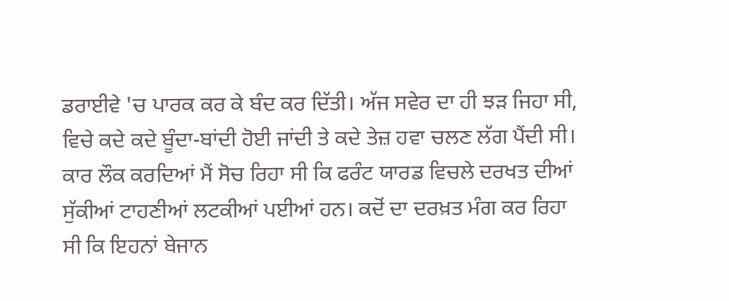ਡਰਾਈਵੇ 'ਚ ਪਾਰਕ ਕਰ ਕੇ ਬੰਦ ਕਰ ਦਿੱਤੀ। ਅੱਜ ਸਵੇਰ ਦਾ ਹੀ ਝੜ ਜਿਹਾ ਸੀ, ਵਿਚੇ ਕਦੇ ਕਦੇ ਬੂੰਦਾ-ਬਾਂਦੀ ਹੋਈ ਜਾਂਦੀ ਤੇ ਕਦੇ ਤੇਜ਼ ਹਵਾ ਚਲਣ ਲੱਗ ਪੈਂਦੀ ਸੀ। ਕਾਰ ਲੌਕ ਕਰਦਿਆਂ ਮੈਂ ਸੋਚ ਰਿਹਾ ਸੀ ਕਿ ਫਰੰਟ ਯਾਰਡ ਵਿਚਲੇ ਦਰਖਤ ਦੀਆਂ ਸੁੱਕੀਆਂ ਟਾਹਣੀਆਂ ਲਟਕੀਆਂ ਪਈਆਂ ਹਨ। ਕਦੋਂ ਦਾ ਦਰਖ਼ਤ ਮੰਗ ਕਰ ਰਿਹਾ ਸੀ ਕਿ ਇਹਨਾਂ ਬੇਜਾਨ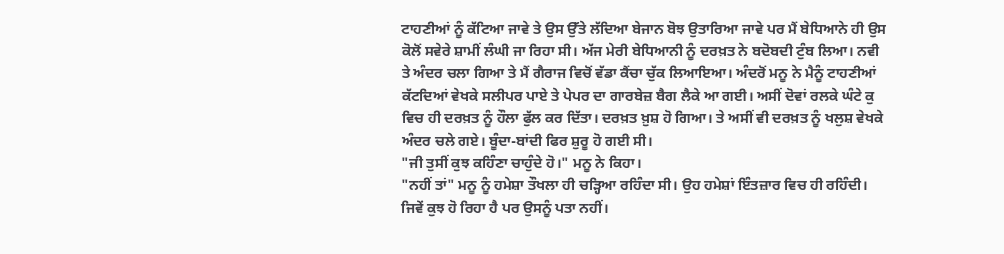ਟਾਹਣੀਆਂ ਨੂੰ ਕੱਟਿਆ ਜਾਵੇ ਤੇ ਉਸ ਉੱਤੇ ਲੱਦਿਆ ਬੇਜਾਨ ਬੋਝ ਉਤਾਰਿਆ ਜਾਵੇ ਪਰ ਮੈਂ ਬੇਧਿਆਨੇ ਹੀ ਉਸ ਕੋਲੋਂ ਸਵੇਰੇ ਸ਼ਾਮੀਂ ਲੰਘੀ ਜਾ ਰਿਹਾ ਸੀ। ਅੱਜ ਮੇਰੀ ਬੇਧਿਆਨੀ ਨੂੰ ਦਰਖ਼ਤ ਨੇ ਬਦੋਬਦੀ ਟੁੰਬ ਲਿਆ। ਨਵੀ ਤੇ ਅੰਦਰ ਚਲਾ ਗਿਆ ਤੇ ਮੈਂ ਗੈਰਾਜ ਵਿਚੋਂ ਵੱਡਾ ਕੈਂਚਾ ਚੁੱਕ ਲਿਆਇਆ। ਅੰਦਰੋਂ ਮਨੂ ਨੇ ਮੈਨੂੰ ਟਾਹਣੀਆਂ ਕੱਟਦਿਆਂ ਵੇਖਕੇ ਸਲੀਪਰ ਪਾਏ ਤੇ ਪੇਪਰ ਦਾ ਗਾਰਬੇਜ਼ ਬੈਗ ਲੈਕੇ ਆ ਗਈ। ਅਸੀਂ ਦੋਵਾਂ ਰਲਕੇ ਘੰਟੇ ਕੁ ਵਿਚ ਹੀ ਦਰਖ਼ਤ ਨੂੰ ਹੌਲਾ ਫੁੱਲ ਕਰ ਦਿੱਤਾ। ਦਰਖ਼ਤ ਖ਼ੁਸ਼ ਹੋ ਗਿਆ। ਤੇ ਅਸੀਂ ਵੀ ਦਰਖ਼ਤ ਨੂੰ ਖਲੁਸ਼ ਵੇਖਕੇ ਅੰਦਰ ਚਲੇ ਗਏ। ਬੂੰਦਾ-ਬਾਂਦੀ ਫਿਰ ਸ਼ੁਰੂ ਹੋ ਗਈ ਸੀ।
"ਜੀ ਤੁਸੀਂ ਕੁਝ ਕਹਿੰਣਾ ਚਾਹੁੰਦੇ ਹੋ।" ਮਨੂ ਨੇ ਕਿਹਾ।
"ਨਹੀਂ ਤਾਂ" ਮਨੂ ਨੂੰ ਹਮੇਸ਼ਾ ਤੌਖਲਾ ਹੀ ਚੜ੍ਹਿਆ ਰਹਿੰਦਾ ਸੀ। ਉਹ ਹਮੇਸ਼ਾਂ ਇੰਤਜ਼ਾਰ ਵਿਚ ਹੀ ਰਹਿੰਦੀ। ਜਿਵੇਂ ਕੁਝ ਹੋ ਰਿਹਾ ਹੈ ਪਰ ਉਸਨੂੰ ਪਤਾ ਨਹੀਂ।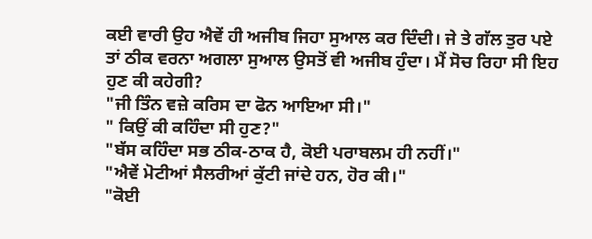ਕਈ ਵਾਰੀ ਉਹ ਐਵੇਂ ਹੀ ਅਜੀਬ ਜਿਹਾ ਸੁਆਲ ਕਰ ਦਿੰਦੀ। ਜੇ ਤੇ ਗੱਲ ਤੁਰ ਪਏ ਤਾਂ ਠੀਕ ਵਰਨਾ ਅਗਲਾ ਸੁਆਲ ਉਸਤੋਂ ਵੀ ਅਜੀਬ ਹੁੰਦਾ। ਮੈਂ ਸੋਚ ਰਿਹਾ ਸੀ ਇਹ ਹੁਣ ਕੀ ਕਹੇਗੀ?
"ਜੀ ਤਿੰਨ ਵਜ਼ੇ ਕਰਿਸ ਦਾ ਫੋਨ ਆਇਆ ਸੀ।"
" ਕਿਉਂ ਕੀ ਕਹਿੰਦਾ ਸੀ ਹੁਣ?"
"ਬੱਸ ਕਹਿੰਦਾ ਸਭ ਠੀਕ-ਠਾਕ ਹੈ, ਕੋਈ ਪਰਾਬਲਮ ਹੀ ਨਹੀਂ।"
"ਐਵੇਂ ਮੋਟੀਆਂ ਸੈਲਰੀਆਂ ਕੁੱਟੀ ਜਾਂਦੇ ਹਨ, ਹੋਰ ਕੀ।"
"ਕੋਈ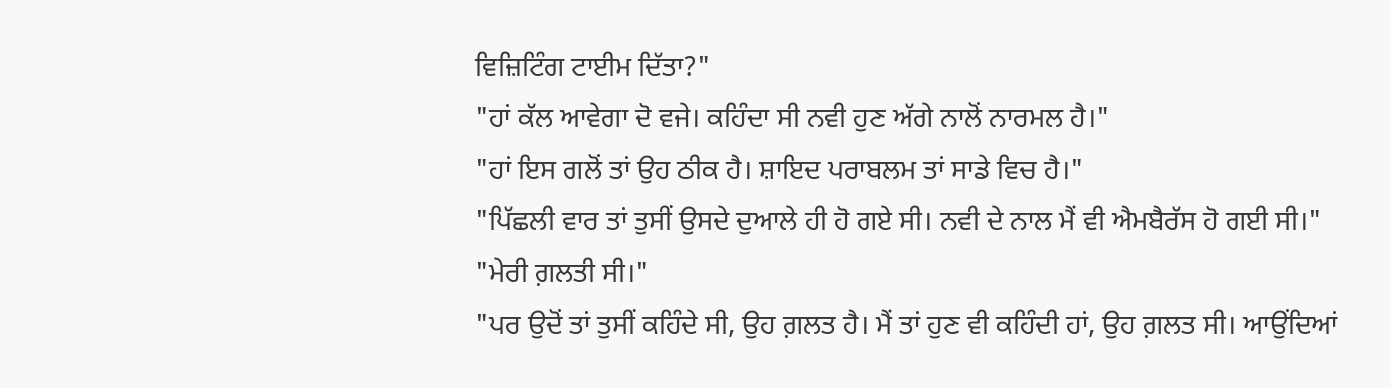ਵਿਜ਼ਿਟਿੰਗ ਟਾਈਮ ਦਿੱਤਾ?"
"ਹਾਂ ਕੱਲ ਆਵੇਗਾ ਦੋ ਵਜੇ। ਕਹਿੰਦਾ ਸੀ ਨਵੀ ਹੁਣ ਅੱਗੇ ਨਾਲੋਂ ਨਾਰਮਲ ਹੈ।"
"ਹਾਂ ਇਸ ਗਲੋਂ ਤਾਂ ਉਹ ਠੀਕ ਹੈ। ਸ਼ਾਇਦ ਪਰਾਬਲਮ ਤਾਂ ਸਾਡੇ ਵਿਚ ਹੈ।"
"ਪਿੱਛਲੀ ਵਾਰ ਤਾਂ ਤੁਸੀਂ ਉਸਦੇ ਦੁਆਲੇ ਹੀ ਹੋ ਗਏ ਸੀ। ਨਵੀ ਦੇ ਨਾਲ ਮੈਂ ਵੀ ਐਮਬੈਰੱਸ ਹੋ ਗਈ ਸੀ।"
"ਮੇਰੀ ਗ਼ਲਤੀ ਸੀ।"
"ਪਰ ਉਦੋਂ ਤਾਂ ਤੁਸੀਂ ਕਹਿੰਦੇ ਸੀ, ਉਹ ਗ਼ਲਤ ਹੈ। ਮੈਂ ਤਾਂ ਹੁਣ ਵੀ ਕਹਿੰਦੀ ਹਾਂ, ਉਹ ਗ਼ਲਤ ਸੀ। ਆਉਂਦਿਆਂ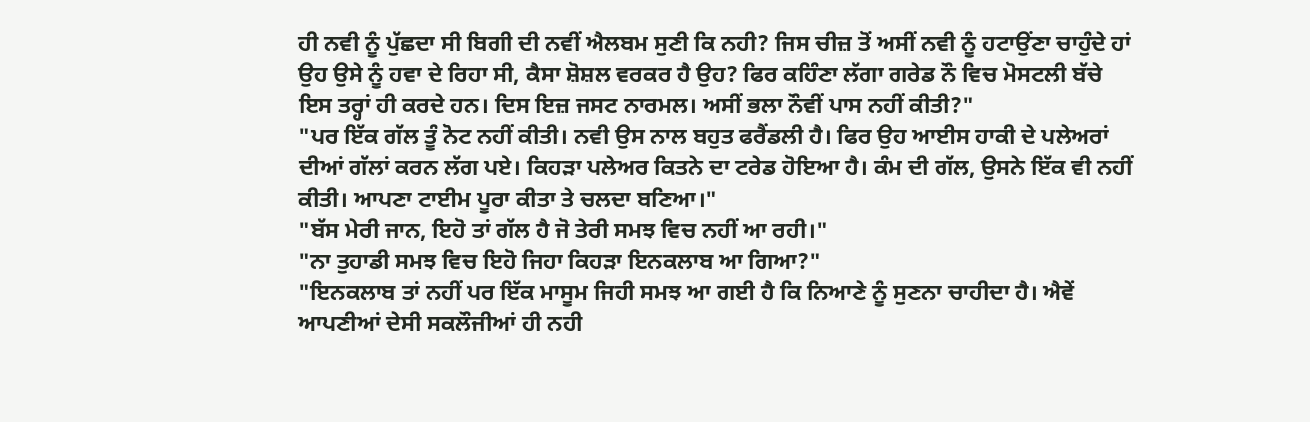ਹੀ ਨਵੀ ਨੂੰ ਪੁੱਛਦਾ ਸੀ ਬਿਗੀ ਦੀ ਨਵੀਂ ਐਲਬਮ ਸੁਣੀ ਕਿ ਨਹੀ? ਜਿਸ ਚੀਜ਼ ਤੋਂ ਅਸੀਂ ਨਵੀ ਨੂੰ ਹਟਾਉਂਣਾ ਚਾਹੁੰਦੇ ਹਾਂ ਉਹ ਉਸੇ ਨੂੰ ਹਵਾ ਦੇ ਰਿਹਾ ਸੀ, ਕੈਸਾ ਸ਼ੋਸ਼ਲ ਵਰਕਰ ਹੈ ਉਹ? ਫਿਰ ਕਹਿੰਣਾ ਲੱਗਾ ਗਰੇਡ ਨੌ ਵਿਚ ਮੋਸਟਲੀ ਬੱਚੇ ਇਸ ਤਰ੍ਹਾਂ ਹੀ ਕਰਦੇ ਹਨ। ਦਿਸ ਇਜ਼ ਜਸਟ ਨਾਰਮਲ। ਅਸੀਂ ਭਲਾ ਨੌਵੀਂ ਪਾਸ ਨਹੀਂ ਕੀਤੀ?"
"ਪਰ ਇੱਕ ਗੱਲ ਤੂੰ ਨੋਟ ਨਹੀਂ ਕੀਤੀ। ਨਵੀ ਉਸ ਨਾਲ ਬਹੁਤ ਫਰੈਂਡਲੀ ਹੈ। ਫਿਰ ਉਹ ਆਈਸ ਹਾਕੀ ਦੇ ਪਲੇਅਰਾਂ ਦੀਆਂ ਗੱਲਾਂ ਕਰਨ ਲੱਗ ਪਏ। ਕਿਹੜਾ ਪਲੇਅਰ ਕਿਤਨੇ ਦਾ ਟਰੇਡ ਹੋਇਆ ਹੈ। ਕੰਮ ਦੀ ਗੱਲ, ਉਸਨੇ ਇੱਕ ਵੀ ਨਹੀਂ ਕੀਤੀ। ਆਪਣਾ ਟਾਈਮ ਪੂਰਾ ਕੀਤਾ ਤੇ ਚਲਦਾ ਬਣਿਆ।"
"ਬੱਸ ਮੇਰੀ ਜਾਨ, ਇਹੋ ਤਾਂ ਗੱਲ ਹੈ ਜੋ ਤੇਰੀ ਸਮਝ ਵਿਚ ਨਹੀਂ ਆ ਰਹੀ।"
"ਨਾ ਤੁਹਾਡੀ ਸਮਝ ਵਿਚ ਇਹੋ ਜਿਹਾ ਕਿਹੜਾ ਇਨਕਲਾਬ ਆ ਗਿਆ?"
"ਇਨਕਲਾਬ ਤਾਂ ਨਹੀਂ ਪਰ ਇੱਕ ਮਾਸੂਮ ਜਿਹੀ ਸਮਝ ਆ ਗਈ ਹੈ ਕਿ ਨਿਆਣੇ ਨੂੰ ਸੁਣਨਾ ਚਾਹੀਦਾ ਹੈ। ਐਵੇਂ ਆਪਣੀਆਂ ਦੇਸੀ ਸਕਲੌਜੀਆਂ ਹੀ ਨਹੀ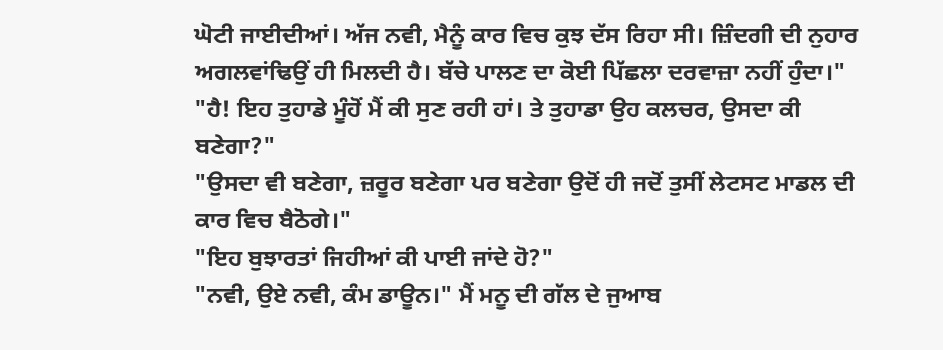ਘੋਟੀ ਜਾਈਦੀਆਂ। ਅੱਜ ਨਵੀ, ਮੈਨੂੰ ਕਾਰ ਵਿਚ ਕੁਝ ਦੱਸ ਰਿਹਾ ਸੀ। ਜ਼ਿੰਦਗੀ ਦੀ ਨੁਹਾਰ ਅਗਲਵਾਂਢਿਉਂ ਹੀ ਮਿਲਦੀ ਹੈ। ਬੱਚੇ ਪਾਲਣ ਦਾ ਕੋਈ ਪਿੱਛਲਾ ਦਰਵਾਜ਼ਾ ਨਹੀਂ ਹੁੰਦਾ।"
"ਹੈ! ਇਹ ਤੁਹਾਡੇ ਮੂੰਹੋਂ ਮੈਂ ਕੀ ਸੁਣ ਰਹੀ ਹਾਂ। ਤੇ ਤੁਹਾਡਾ ਉਹ ਕਲਚਰ, ਉਸਦਾ ਕੀ ਬਣੇਗਾ?"
"ਉਸਦਾ ਵੀ ਬਣੇਗਾ, ਜ਼ਰੂਰ ਬਣੇਗਾ ਪਰ ਬਣੇਗਾ ਉਦੋਂ ਹੀ ਜਦੋਂ ਤੁਸੀਂ ਲੇਟਸਟ ਮਾਡਲ ਦੀ ਕਾਰ ਵਿਚ ਬੈਠੋਗੇ।"
"ਇਹ ਬੁਝਾਰਤਾਂ ਜਿਹੀਆਂ ਕੀ ਪਾਈ ਜਾਂਦੇ ਹੋ?"
"ਨਵੀ, ਉਏ ਨਵੀ, ਕੰਮ ਡਾਊਨ।" ਮੈਂ ਮਨੂ ਦੀ ਗੱਲ ਦੇ ਜੁਆਬ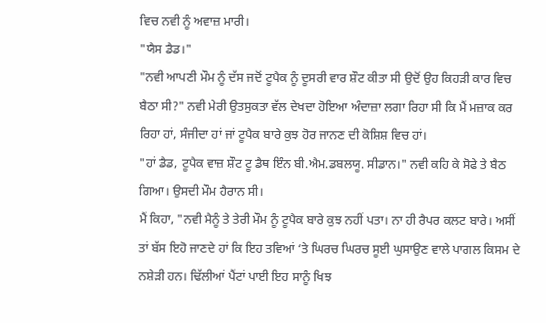ਵਿਚ ਨਵੀ ਨੂੰ ਅਵਾਜ਼ ਮਾਰੀ।
"ਯੈਸ ਡੈਡ।"
"ਨਵੀ ਆਪਣੀ ਮੌਮ ਨੂੰ ਦੱਸ ਜਦੋਂ ਟੂਪੈਕ ਨੂੰ ਦੂਸਰੀ ਵਾਰ ਸ਼ੌਟ ਕੀਤਾ ਸੀ ਉਦੋਂ ਉਹ ਕਿਹੜੀ ਕਾਰ ਵਿਚ ਬੈਠਾ ਸੀ?" ਨਵੀ ਮੇਰੀ ਉਤਸੁਕਤਾ ਵੱਲ ਦੇਖਦਾ ਹੋਇਆ ਅੰਦਾਜ਼ਾ ਲਗਾ ਰਿਹਾ ਸੀ ਕਿ ਮੈਂ ਮਜ਼ਾਕ ਕਰ ਰਿਹਾ ਹਾਂ, ਸੰਜੀਦਾ ਹਾਂ ਜਾਂ ਟੂਪੈਕ ਬਾਰੇ ਕੁਝ ਹੋਰ ਜਾਨਣ ਦੀ ਕੋਸ਼ਿਸ਼ ਵਿਚ ਹਾਂ।
"ਹਾਂ ਡੈਡ, ਟੂਪੈਕ ਵਾਜ਼ ਸ਼ੌਟ ਟੂ ਡੈਥ ਇੰਨ ਬੀ.ਐਮ.ਡਬਲਯੂ. ਸੀਡਾਨ।" ਨਵੀ ਕਹਿ ਕੇ ਸੋਫੇ ਤੇ ਬੈਠ ਗਿਆ। ਉਸਦੀ ਮੌਮ ਹੈਰਾਨ ਸੀ।
ਮੈਂ ਕਿਹਾ, "ਨਵੀ ਮੈਨੂੰ ਤੇ ਤੇਰੀ ਮੌਮ ਨੂੰ ਟੂਪੈਕ ਬਾਰੇ ਕੁਝ ਨਹੀਂ ਪਤਾ। ਨਾ ਹੀ ਰੈਪਰ ਕਲਟ ਬਾਰੇ। ਅਸੀਂ ਤਾਂ ਬੱਸ ਇਹੋ ਜਾਣਦੇ ਹਾਂ ਕਿ ਇਹ ਤਵਿਆਂ ‘ਤੇ ਘਿਰਚ ਘਿਰਚ ਸੂਈ ਘੁਸਾਉਣ ਵਾਲੇ ਪਾਗਲ ਕਿਸਮ ਦੇ ਨਸ਼ੇੜੀ ਹਨ। ਢਿੱਲੀਆਂ ਪੈਂਟਾਂ ਪਾਈ ਇਹ ਸਾਨੂੰ ਖਿਝ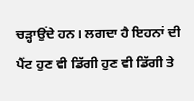ਚੜ੍ਹਾਉਂਦੇ ਹਨ। ਲਗਦਾ ਹੈ ਇਹਨਾਂ ਦੀ ਪੈਂਟ ਹੁਣ ਵੀ ਡਿੱਗੀ ਹੁਣ ਵੀ ਡਿੱਗੀ ਤੇ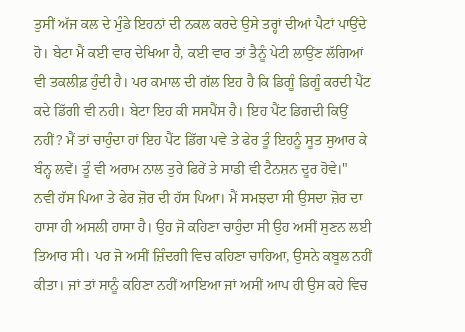ਤੁਸੀਂ ਅੱਜ ਕਲ ਦੇ ਮੁੰਡੇ ਇਹਨਾਂ ਦੀ ਨਕਲ ਕਰਦੇ ਉਸੇ ਤਰ੍ਹਾਂ ਦੀਆਂ ਪੈਟਾਂ ਪਾਉਂਦੇ ਹੋ। ਬੇਟਾ ਮੈਂ ਕਈ ਵਾਰ ਦੇਖਿਆ ਹੈ, ਕਈ ਵਾਰ ਤਾਂ ਤੈਨੂੰ ਪੇਟੀ ਲਾਉਂਣ ਲੱਗਿਆਂ ਵੀ ਤਕਲੀਫ਼ ਹੁੰਦੀ ਹੈ। ਪਰ ਕਮਾਲ ਦੀ ਗੱਲ ਇਹ ਹੈ ਕਿ ਡਿਗੂੰ ਡਿਗੂੰ ਕਰਦੀ ਪੈਂਟ ਕਦੇ ਡਿੱਗੀ ਵੀ ਨਹੀ। ਬੇਟਾ ਇਹ ਕੀ ਸਸਪੈਂਸ ਹੈ। ਇਹ ਪੈਂਟ ਡਿਗਦੀ ਕਿਉਂ ਨਹੀਂ? ਮੈਂ ਤਾਂ ਚਾਹੁੰਦਾ ਹਾਂ ਇਹ ਪੈਂਟ ਡਿੱਗ ਪਵੇ ਤੇ ਫੇਰ ਤੂੰ ਇਹਨੂੰ ਸੂਤ ਸੁਆਰ ਕੇ ਬੰਨ੍ਹ ਲਵੇਂ। ਤੂੰ ਵੀ ਅਰਾਮ ਨਾਲ ਤੁਰੇ ਫਿਰੇਂ ਤੇ ਸਾਡੀ ਵੀ ਟੈਨਸ਼ਨ ਦੂਰ ਹੋਵੇ।"
ਨਵੀ ਹੱਸ ਪਿਆ ਤੇ ਫੇਰ ਜ਼ੋਰ ਦੀ ਹੱਸ ਪਿਆ। ਮੈਂ ਸਮਝਦਾ ਸੀ ਉਸਦਾ ਜ਼ੋਰ ਦਾ ਹਾਸਾ ਹੀ ਅਸਲੀ ਹਾਸਾ ਹੈ। ਉਹ ਜੋ ਕਹਿਣਾ ਚਾਹੁੰਦਾ ਸੀ ਉਹ ਅਸੀਂ ਸੁਣਨ ਲਈ ਤਿਆਰ ਸੀ। ਪਰ ਜੋ ਅਸੀਂ ਜ਼ਿੰਦਗੀ ਵਿਚ ਕਹਿਣਾ ਚਾਹਿਆ, ਉਸਨੇ ਕਬੂਲ ਨਹੀਂ ਕੀਤਾ। ਜਾਂ ਤਾਂ ਸਾਨੂੰ ਕਹਿਣਾ ਨਹੀਂ ਆਇਆ ਜਾਂ ਅਸੀਂ ਆਪ ਹੀ ਉਸ ਕਹੇ ਵਿਚ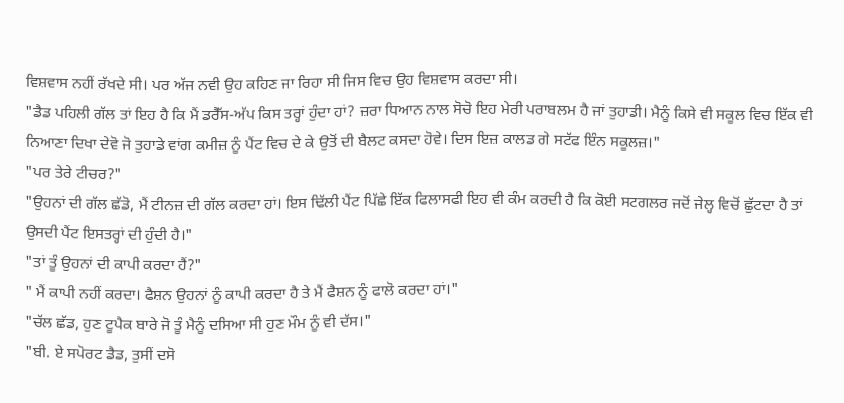ਵਿਸ਼ਵਾਸ ਨਹੀਂ ਰੱਖਦੇ ਸੀ। ਪਰ ਅੱਜ ਨਵੀ ਉਹ ਕਹਿਣ ਜਾ ਰਿਹਾ ਸੀ ਜਿਸ ਵਿਚ ਉਹ ਵਿਸ਼ਵਾਸ ਕਰਦਾ ਸੀ।
"ਡੈਡ ਪਹਿਲੀ ਗੱਲ ਤਾਂ ਇਹ ਹੈ ਕਿ ਮੈਂ ਡਰੈੱਸ-ਅੱਪ ਕਿਸ ਤਰ੍ਹਾਂ ਹੁੰਦਾ ਹਾਂ? ਜ਼ਰਾ ਧਿਆਨ ਨਾਲ ਸੋਚੋ ਇਹ ਮੇਰੀ ਪਰਾਬਲਮ ਹੈ ਜਾਂ ਤੁਹਾਡੀ। ਮੈਨੂੰ ਕਿਸੇ ਵੀ ਸਕੂਲ ਵਿਚ ਇੱਕ ਵੀ ਨਿਆਣਾ ਦਿਖਾ ਦੇਵੋ ਜੋ ਤੁਹਾਡੇ ਵਾਂਗ ਕਮੀਜ਼ ਨੂੰ ਪੈਂਟ ਵਿਚ ਦੇ ਕੇ ਉਤੋਂ ਦੀ ਬੈਲਟ ਕਸਦਾ ਹੋਵੇ। ਦਿਸ ਇਜ਼ ਕਾਲਡ ਗੇ ਸਟੱਫ ਇੰਨ ਸਕੂਲਜ਼।"
"ਪਰ ਤੇਰੇ ਟੀਚਰ?"
"ਉਹਨਾਂ ਦੀ ਗੱਲ ਛੱਡੋ, ਮੈਂ ਟੀਨਜ਼ ਦੀ ਗੱਲ ਕਰਦਾ ਹਾਂ। ਇਸ ਢਿੱਲੀ ਪੈਂਟ ਪਿੱਛੇ ਇੱਕ ਫਿਲਾਸਫੀ ਇਹ ਵੀ ਕੰਮ ਕਰਦੀ ਹੈ ਕਿ ਕੋਈ ਸਟਗਲਰ ਜਦੋਂ ਜੇਲ੍ਹ ਵਿਚੋਂ ਛੁੱਟਦਾ ਹੈ ਤਾਂ ਉਸਦੀ ਪੈਂਟ ਇਸਤਰ੍ਹਾਂ ਦੀ ਹੁੰਦੀ ਹੈ।"
"ਤਾਂ ਤੂੰ ਉਹਨਾਂ ਦੀ ਕਾਪੀ ਕਰਦਾ ਹੈਂ?"
" ਮੈਂ ਕਾਪੀ ਨਹੀਂ ਕਰਦਾ। ਫੈਸ਼ਨ ਉਹਨਾਂ ਨੂੰ ਕਾਪੀ ਕਰਦਾ ਹੈ ਤੇ ਮੈਂ ਫੈਸ਼ਨ ਨੂੰ ਫਾਲੋ ਕਰਦਾ ਹਾਂ।"
"ਚੱਲ ਛੱਡ, ਹੁਣ ਟੂਪੈਕ ਬਾਰੇ ਜੋ ਤੂੰ ਮੈਨੂੰ ਦਸਿਆ ਸੀ ਹੁਣ ਮੌਮ ਨੂੰ ਵੀ ਦੱਸ।"
"ਬੀ. ਏ ਸਪੋਰਟ ਡੈਡ, ਤੁਸੀਂ ਦਸੋ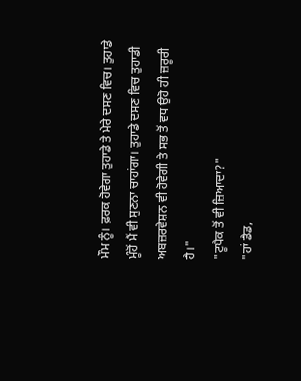ਮੌਮ ਨੂੰ। ਫ਼ਰਕ ਹੋਵੇਗਾ ਤੁਹਾਡੇ ਤੇ ਮੇਰੇ ਦਸਣ ਵਿਚ। ਤੁਹਾਡੇ ਮੂੰਹੋਂ ਮੈਂ ਵੀ ਸੁਣਨਾ ਚਾਹਾਂਗਾ। ਤੁਹਾਡੇ ਦਸਣ ਵਿਚ ਤੁਹਾਡੀ ਅਬਜ਼ਰਵੇਸ਼ਨ ਵੀ ਹੋਵੇਗੀ ਤੇ ਸਭ ਤੋਂ ਵਧ ਉਹੋ ਹੀ ਜ਼ਰੂਰੀ ਹੈ।"
"ਟੂਪੈਕ ਤੋਂ ਵੀ ਜ਼ਿਆਦਾ?"
"ਹਾਂ ਡੈਡ,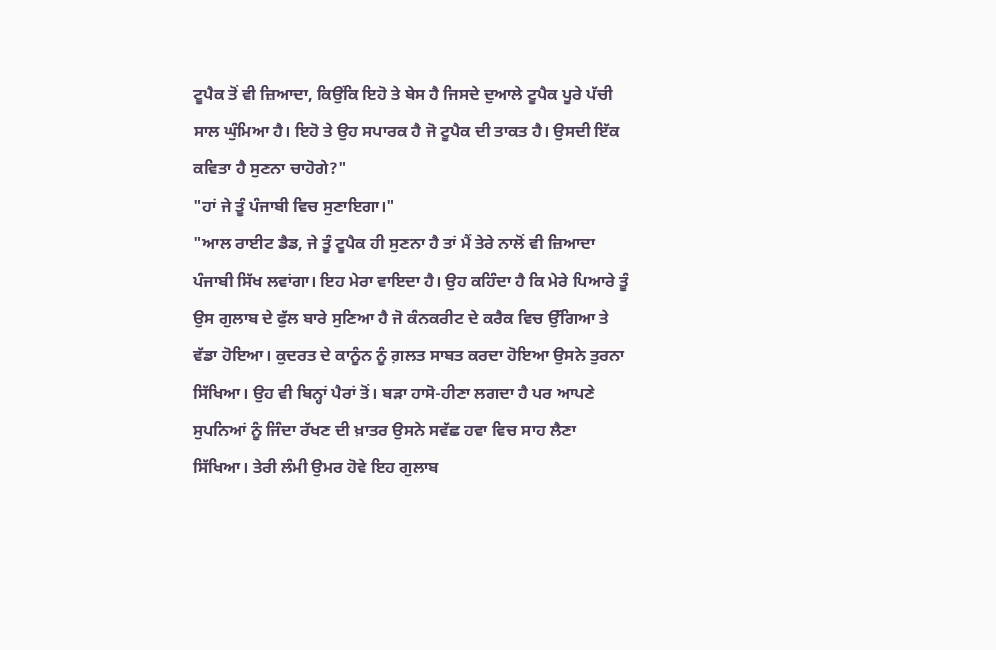ਟੂਪੈਕ ਤੋਂ ਵੀ ਜ਼ਿਆਦਾ, ਕਿਉਂਕਿ ਇਹੋ ਤੇ ਬੇਸ ਹੈ ਜਿਸਦੇ ਦੁਆਲੇ ਟੂਪੈਕ ਪੂਰੇ ਪੱਚੀ ਸਾਲ ਘੁੰਮਿਆ ਹੈ। ਇਹੋ ਤੇ ਉਹ ਸਪਾਰਕ ਹੈ ਜੋ ਟੂਪੈਕ ਦੀ ਤਾਕਤ ਹੈ। ਉਸਦੀ ਇੱਕ ਕਵਿਤਾ ਹੈ ਸੁਣਨਾ ਚਾਹੋਗੇ?"
"ਹਾਂ ਜੇ ਤੂੰ ਪੰਜਾਬੀ ਵਿਚ ਸੁਣਾਇਗਾ।"
"ਆਲ ਰਾਈਟ ਡੈਡ, ਜੇ ਤੂੰ ਟੂਪੈਕ ਹੀ ਸੁਣਨਾ ਹੈ ਤਾਂ ਮੈਂ ਤੇਰੇ ਨਾਲੋਂ ਵੀ ਜ਼ਿਆਦਾ ਪੰਜਾਬੀ ਸਿੱਖ ਲਵਾਂਗਾ। ਇਹ ਮੇਰਾ ਵਾਇਦਾ ਹੈ। ਉਹ ਕਹਿੰਦਾ ਹੈ ਕਿ ਮੇਰੇ ਪਿਆਰੇ ਤੂੰ ਉਸ ਗੁਲਾਬ ਦੇ ਫੁੱਲ ਬਾਰੇ ਸੁਣਿਆ ਹੈ ਜੋ ਕੰਨਕਰੀਟ ਦੇ ਕਰੈਕ ਵਿਚ ਉੱਗਿਆ ਤੇ ਵੱਡਾ ਹੋਇਆ। ਕੁਦਰਤ ਦੇ ਕਾਨੂੰਨ ਨੂੰ ਗ਼ਲਤ ਸਾਬਤ ਕਰਦਾ ਹੋਇਆ ਉਸਨੇ ਤੁਰਨਾ ਸਿੱਖਿਆ। ਉਹ ਵੀ ਬਿਨ੍ਹਾਂ ਪੈਰਾਂ ਤੋਂ। ਬੜਾ ਹਾਸੋ-ਹੀਣਾ ਲਗਦਾ ਹੈ ਪਰ ਆਪਣੇ ਸੁਪਨਿਆਂ ਨੂੰ ਜਿੰਦਾ ਰੱਖਣ ਦੀ ਖ਼ਾਤਰ ਉਸਨੇ ਸਵੱਛ ਹਵਾ ਵਿਚ ਸਾਹ ਲੈਣਾ ਸਿੱਖਿਆ। ਤੇਰੀ ਲੰਮੀ ਉਮਰ ਹੋਵੇ ਇਹ ਗੁਲਾਬ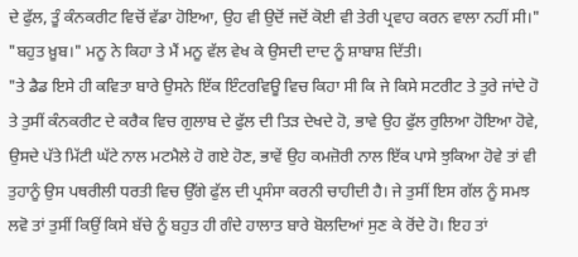ਦੇ ਫੁੱਲ, ਤੂੰ ਕੰਨਕਰੀਟ ਵਿਚੋਂ ਵੱਡਾ ਹੋਇਆ, ਉਹ ਵੀ ਉਦੋਂ ਜਦੋਂ ਕੋਈ ਵੀ ਤੇਰੀ ਪ੍ਰਵਾਹ ਕਰਨ ਵਾਲਾ ਨਹੀਂ ਸੀ।"
"ਬਹੁਤ ਖ਼ੂਬ।" ਮਨੂ ਨੇ ਕਿਹਾ ਤੇ ਮੈਂ ਮਨੂ ਵੱਲ ਵੇਖ ਕੇ ਉਸਦੀ ਦਾਦ ਨੂੰ ਸ਼ਾਬਾਸ਼ ਦਿੱਤੀ।
"ਤੇ ਡੈਡ ਇਸੇ ਹੀ ਕਵਿਤਾ ਬਾਰੇ ਉਸਨੇ ਇੱਕ ਇੰਟਰਵਿਊ ਵਿਚ ਕਿਹਾ ਸੀ ਕਿ ਜੇ ਕਿਸੇ ਸਟਰੀਟ ਤੇ ਤੁਰੇ ਜਾਂਦੇ ਹੋ ਤੇ ਤੁਸੀਂ ਕੰਨਕਰੀਟ ਦੇ ਕਰੈਕ ਵਿਚ ਗੁਲਾਬ ਦੇ ਫੁੱਲ ਦੀ ਤਿੜ ਦੇਖਦੇ ਹੋ, ਭਾਵੇ ਉਹ ਫੁੱਲ ਰੁਲਿਆ ਹੋਇਆ ਹੋਵੇ, ਉਸਦੇ ਪੱਤੇ ਮਿੱਟੀ ਘੱਟੇ ਨਾਲ ਮਟਮੈਲੇ ਹੋ ਗਏ ਹੋਣ, ਭਾਵੇਂ ਉਹ ਕਮਜ਼ੋਰੀ ਨਾਲ ਇੱਕ ਪਾਸੇ ਝੁਕਿਆ ਹੋਵੇ ਤਾਂ ਵੀ ਤੁਹਾਨੂੰ ਉਸ ਪਥਰੀਲੀ ਧਰਤੀ ਵਿਚ ਉੱਗੇ ਫੁੱਲ ਦੀ ਪ੍ਰਸੰਸਾ ਕਰਨੀ ਚਾਹੀਦੀ ਹੈ। ਜੇ ਤੁਸੀਂ ਇਸ ਗੱਲ ਨੂੰ ਸਮਝ ਲਵੋ ਤਾਂ ਤੁਸੀਂ ਕਿਉਂ ਕਿਸੇ ਬੱਚੇ ਨੂੰ ਬਹੁਤ ਹੀ ਗੰਦੇ ਹਾਲਾਤ ਬਾਰੇ ਬੋਲਦਿਆਂ ਸੁਣ ਕੇ ਰੋਂਦੇ ਹੋ। ਇਹ ਤਾਂ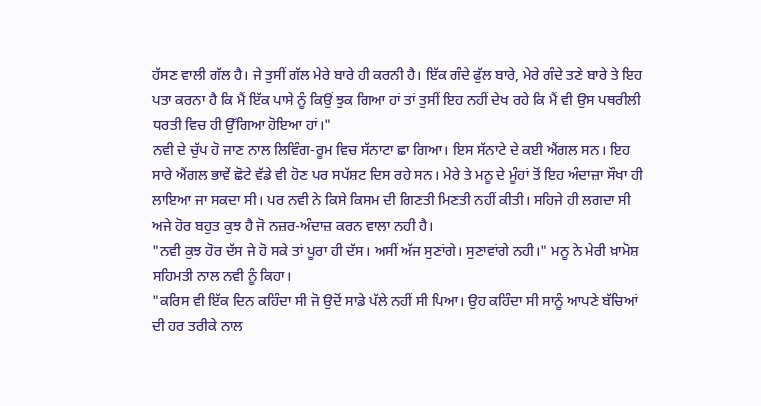ਹੱਸਣ ਵਾਲੀ ਗੱਲ ਹੈ। ਜੇ ਤੁਸੀਂ ਗੱਲ ਮੇਰੇ ਬਾਰੇ ਹੀ ਕਰਨੀ ਹੈ। ਇੱਕ ਗੰਦੇ ਫੁੱਲ ਬਾਰੇ, ਮੇਰੇ ਗੰਦੇ ਤਣੇ ਬਾਰੇ ਤੇ ਇਹ ਪਤਾ ਕਰਨਾ ਹੈ ਕਿ ਮੈਂ ਇੱਕ ਪਾਸੇ ਨੂੰ ਕਿਉਂ ਝੁਕ ਗਿਆ ਹਾਂ ਤਾਂ ਤੁਸੀਂ ਇਹ ਨਹੀਂ ਦੇਖ ਰਹੇ ਕਿ ਮੈਂ ਵੀ ਉਸ ਪਥਰੀਲੀ ਧਰਤੀ ਵਿਚ ਹੀ ਉੱਗਿਆ ਹੋਇਆ ਹਾਂ।"
ਨਵੀ ਦੇ ਚੁੱਪ ਹੋ ਜਾਣ ਨਾਲ ਲਿਵਿੰਗ-ਰੂਮ ਵਿਚ ਸੱਨਾਟਾ ਛਾ ਗਿਆ। ਇਸ ਸੱਨਾਟੇ ਦੇ ਕਈ ਐਂਗਲ ਸਨ। ਇਹ ਸਾਰੇ ਐਂਗਲ ਭਾਵੇਂ ਛੋਟੇ ਵੱਡੇ ਵੀ ਹੋਣ ਪਰ ਸਪੱਸ਼ਟ ਦਿਸ ਰਹੇ ਸਨ। ਮੇਰੇ ਤੇ ਮਨੂ ਦੇ ਮੂੰਹਾਂ ਤੋਂ ਇਹ ਅੰਦਾਜ਼ਾ ਸੌਖਾ ਹੀ ਲਾਇਆ ਜਾ ਸਕਦਾ ਸੀ। ਪਰ ਨਵੀ ਨੇ ਕਿਸੇ ਕਿਸਮ ਦੀ ਗਿਣਤੀ ਮਿਣਤੀ ਨਹੀਂ ਕੀਤੀ। ਸਹਿਜੇ ਹੀ ਲਗਦਾ ਸੀ ਅਜੇ ਹੋਰ ਬਹੁਤ ਕੁਝ ਹੈ ਜੋ ਨਜ਼ਰ-ਅੰਦਾਜ਼ ਕਰਨ ਵਾਲਾ ਨਹੀ ਹੈ।
"ਨਵੀ ਕੁਝ ਹੋਰ ਦੱਸ ਜੇ ਹੋ ਸਕੇ ਤਾਂ ਪੂਰਾ ਹੀ ਦੱਸ। ਅਸੀਂ ਅੱਜ ਸੁਣਾਂਗੇ। ਸੁਣਾਵਾਂਗੇ ਨਹੀ।" ਮਨੂ ਨੇ ਮੇਰੀ ਖ਼ਾਮੋਸ਼ ਸਹਿਮਤੀ ਨਾਲ ਨਵੀ ਨੂੰ ਕਿਹਾ।
"ਕਰਿਸ ਵੀ ਇੱਕ ਦਿਨ ਕਹਿੰਦਾ ਸੀ ਜੋ ਉਦੋਂ ਸਾਡੇ ਪੱਲੇ ਨਹੀਂ ਸੀ ਪਿਆ। ਉਹ ਕਹਿੰਦਾ ਸੀ ਸਾਨੂੰ ਆਪਣੇ ਬੱਚਿਆਂ ਦੀ ਹਰ ਤਰੀਕੇ ਨਾਲ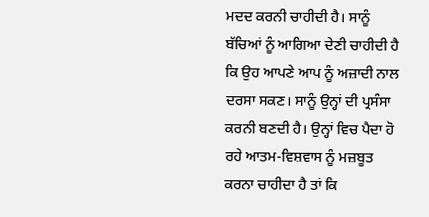ਮਦਦ ਕਰਨੀ ਚਾਹੀਦੀ ਹੈ। ਸਾਨੂੰ ਬੱਚਿਆਂ ਨੂੰ ਆਗਿਆ ਦੇਣੀ ਚਾਹੀਦੀ ਹੈ ਕਿ ਉਹ ਆਪਣੇ ਆਪ ਨੂੰ ਅਜ਼ਾਦੀ ਨਾਲ ਦਰਸਾ ਸਕਣ। ਸਾਨੂੰ ਉਨ੍ਹਾਂ ਦੀ ਪ੍ਰਸੰਸਾ ਕਰਨੀ ਬਣਦੀ ਹੈ। ਉਨ੍ਹਾਂ ਵਿਚ ਪੈਦਾ ਹੋ ਰਹੇ ਆਤਮ-ਵਿਸ਼ਵਾਸ ਨੂੰ ਮਜ਼ਬੂਤ ਕਰਨਾ ਚਾਹੀਦਾ ਹੈ ਤਾਂ ਕਿ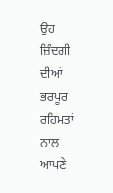ਉਹ ਜ਼ਿੰਦਗੀ ਦੀਆਂ ਭਰਪੂਰ ਰਹਿਮਤਾਂ ਨਾਲ ਆਪਣੇ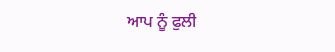ਆਪ ਨੂੰ ਫੁਲੀ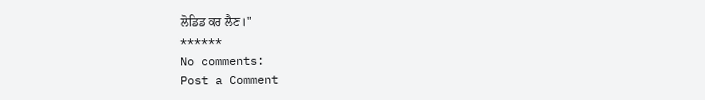ਲੋਡਿਡ ਕਰ ਲੈਣ।"
******
No comments:
Post a Comment